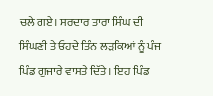ਚਲੇ ਗਏ। ਸਰਦਾਰ ਤਾਰਾ ਸਿੰਘ ਦੀ ਸਿੰਘਣੀ ਤੇ ਓਹਦੇ ਤਿੰਨ ਲੜਕਿਆਂ ਨੂੰ ਪੰਜ ਪਿੰਡ ਗੁਜਾਰੇ ਵਾਸਤੇ ਦਿੱਤੇ। ਇਹ ਪਿੰਡ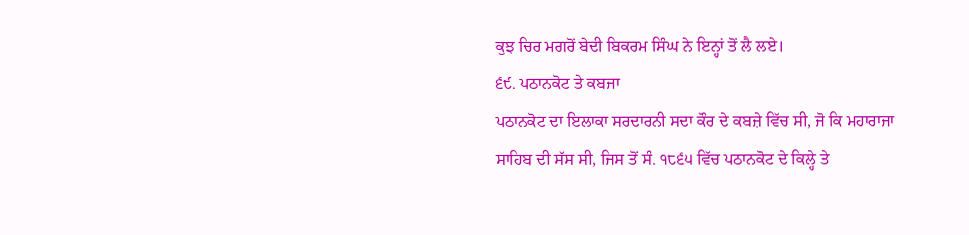ਕੁਝ ਚਿਰ ਮਗਰੋਂ ਬੇਦੀ ਬਿਕਰਮ ਸਿੰਘ ਨੇ ਇਨ੍ਹਾਂ ਤੋਂ ਲੈ ਲਏ।
੬੯. ਪਠਾਨਕੋਟ ਤੇ ਕਬਜਾ
ਪਠਾਨਕੋਟ ਦਾ ਇਲਾਕਾ ਸਰਦਾਰਨੀ ਸਦਾ ਕੌਰ ਦੇ ਕਬਜ਼ੇ ਵਿੱਚ ਸੀ, ਜੋ ਕਿ ਮਹਾਰਾਜਾ ਸਾਹਿਬ ਦੀ ਸੱਸ ਸੀ, ਜਿਸ ਤੋਂ ਸੰ. ੧੮੬੫ ਵਿੱਚ ਪਠਾਨਕੋਟ ਦੇ ਕਿਲ੍ਹੇ ਤੇ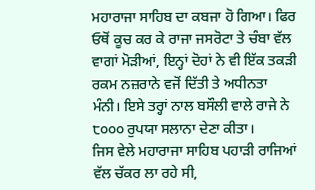ਮਹਾਰਾਜਾ ਸਾਹਿਬ ਦਾ ਕਬਜਾ ਹੋ ਗਿਆ। ਫਿਰ ਓਥੋਂ ਕੂਚ ਕਰ ਕੇ ਰਾਜਾ ਜਸਰੋਟਾ ਤੇ ਚੰਬਾ ਵੱਲ ਵਾਗਾਂ ਮੋੜੀਆਂ, ਇਨ੍ਹਾਂ ਦੋਹਾਂ ਨੇ ਵੀ ਇੱਕ ਤਕੜੀ ਰਕਮ ਨਜ਼ਰਾਨੇ ਵਜੋਂ ਦਿੱਤੀ ਤੇ ਅਧੀਨਤਾ ਮੰਨੀ। ਇਸੇ ਤਰ੍ਹਾਂ ਨਾਲ ਬਸੌਲੀ ਵਾਲੇ ਰਾਜੇ ਨੇ ੮੦੦੦ ਰੁਪਯਾ ਸਲਾਨਾ ਦੇਣਾ ਕੀਤਾ।
ਜਿਸ ਵੇਲੇ ਮਹਾਰਾਜਾ ਸਾਹਿਬ ਪਹਾੜੀ ਰਾਜਿਆਂ ਵੱਲ ਚੱਕਰ ਲਾ ਰਹੇ ਸੀ,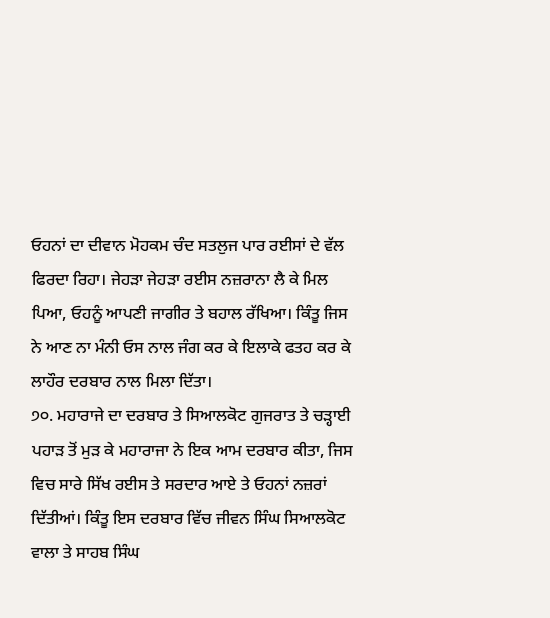ਓਹਨਾਂ ਦਾ ਦੀਵਾਨ ਮੋਹਕਮ ਚੰਦ ਸਤਲੁਜ ਪਾਰ ਰਈਸਾਂ ਦੇ ਵੱਲ ਫਿਰਦਾ ਰਿਹਾ। ਜੇਹੜਾ ਜੇਹੜਾ ਰਈਸ ਨਜ਼ਰਾਨਾ ਲੈ ਕੇ ਮਿਲ ਪਿਆ, ਓਹਨੂੰ ਆਪਣੀ ਜਾਗੀਰ ਤੇ ਬਹਾਲ ਰੱਖਿਆ। ਕਿੰਤੂ ਜਿਸ ਨੇ ਆਣ ਨਾ ਮੰਨੀ ਓਸ ਨਾਲ ਜੰਗ ਕਰ ਕੇ ਇਲਾਕੇ ਫਤਹ ਕਰ ਕੇ ਲਾਹੌਰ ਦਰਬਾਰ ਨਾਲ ਮਿਲਾ ਦਿੱਤਾ।
੭੦. ਮਹਾਰਾਜੇ ਦਾ ਦਰਬਾਰ ਤੇ ਸਿਆਲਕੋਟ ਗੁਜਰਾਤ ਤੇ ਚੜ੍ਹਾਈ
ਪਹਾੜ ਤੋਂ ਮੁੜ ਕੇ ਮਹਾਰਾਜਾ ਨੇ ਇਕ ਆਮ ਦਰਬਾਰ ਕੀਤਾ, ਜਿਸ ਵਿਚ ਸਾਰੇ ਸਿੱਖ ਰਈਸ ਤੇ ਸਰਦਾਰ ਆਏ ਤੇ ਓਹਨਾਂ ਨਜ਼ਰਾਂ ਦਿੱਤੀਆਂ। ਕਿੰਤੂ ਇਸ ਦਰਬਾਰ ਵਿੱਚ ਜੀਵਨ ਸਿੰਘ ਸਿਆਲਕੋਟ ਵਾਲਾ ਤੇ ਸਾਹਬ ਸਿੰਘ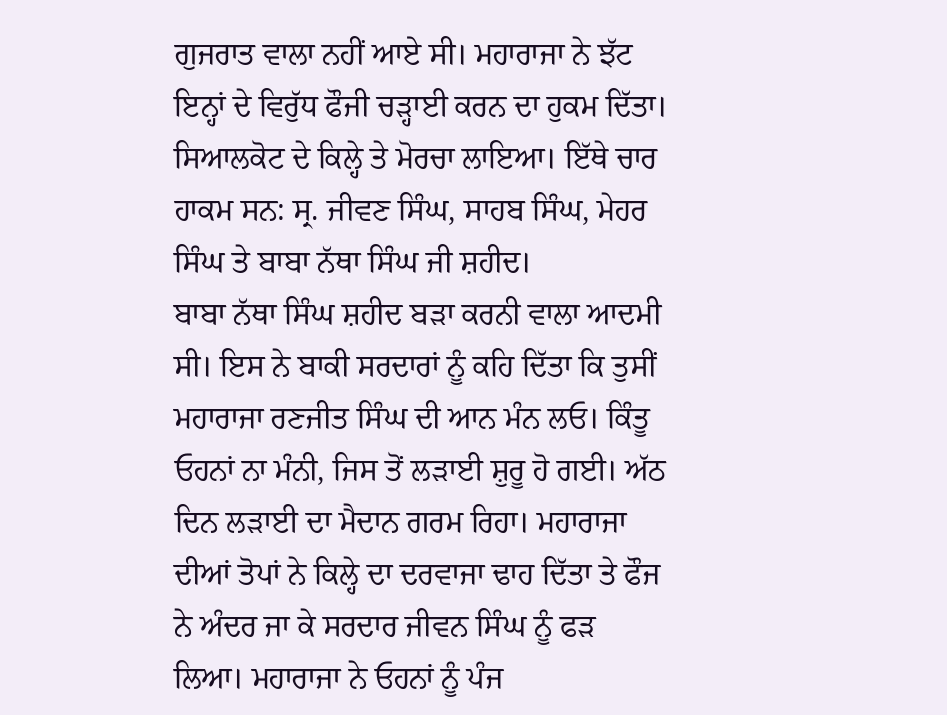ਗੁਜਰਾਤ ਵਾਲਾ ਨਹੀਂ ਆਏ ਸੀ। ਮਹਾਰਾਜਾ ਨੇ ਝੱਟ ਇਨ੍ਹਾਂ ਦੇ ਵਿਰੁੱਧ ਫੌਜੀ ਚੜ੍ਹਾਈ ਕਰਨ ਦਾ ਹੁਕਮ ਦਿੱਤਾ। ਸਿਆਲਕੋਟ ਦੇ ਕਿਲ੍ਹੇ ਤੇ ਮੋਰਚਾ ਲਾਇਆ। ਇੱਥੇ ਚਾਰ ਹਾਕਮ ਸਨ: ਸ੍ਰ. ਜੀਵਣ ਸਿੰਘ, ਸਾਹਬ ਸਿੰਘ, ਮੇਹਰ ਸਿੰਘ ਤੇ ਬਾਬਾ ਨੱਥਾ ਸਿੰਘ ਜੀ ਸ਼ਹੀਦ।
ਬਾਬਾ ਨੱਥਾ ਸਿੰਘ ਸ਼ਹੀਦ ਬੜਾ ਕਰਨੀ ਵਾਲਾ ਆਦਮੀ ਸੀ। ਇਸ ਨੇ ਬਾਕੀ ਸਰਦਾਰਾਂ ਨੂੰ ਕਹਿ ਦਿੱਤਾ ਕਿ ਤੁਸੀਂ ਮਹਾਰਾਜਾ ਰਣਜੀਤ ਸਿੰਘ ਦੀ ਆਨ ਮੰਨ ਲਓ। ਕਿੰਤੂ ਓਹਨਾਂ ਨਾ ਮੰਨੀ, ਜਿਸ ਤੋਂ ਲੜਾਈ ਸ਼ੁਰੂ ਹੋ ਗਈ। ਅੱਠ ਦਿਨ ਲੜਾਈ ਦਾ ਮੈਦਾਨ ਗਰਮ ਰਿਹਾ। ਮਹਾਰਾਜਾ ਦੀਆਂ ਤੋਪਾਂ ਨੇ ਕਿਲ੍ਹੇ ਦਾ ਦਰਵਾਜਾ ਢਾਹ ਦਿੱਤਾ ਤੇ ਫੌਜ ਨੇ ਅੰਦਰ ਜਾ ਕੇ ਸਰਦਾਰ ਜੀਵਨ ਸਿੰਘ ਨੂੰ ਫੜ ਲਿਆ। ਮਹਾਰਾਜਾ ਨੇ ਓਹਨਾਂ ਨੂੰ ਪੰਜ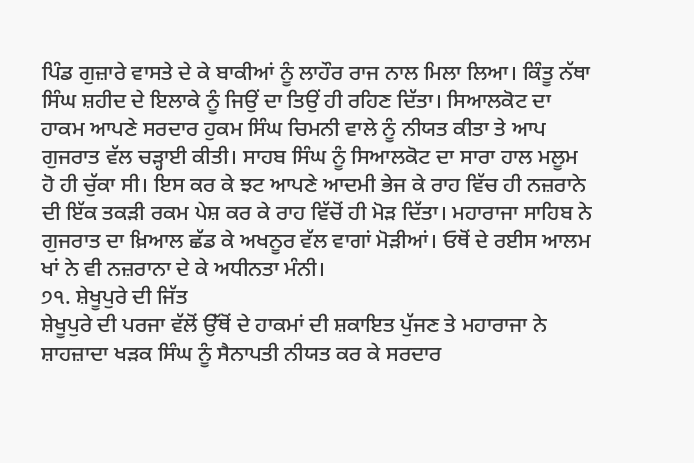ਪਿੰਡ ਗੁਜ਼ਾਰੇ ਵਾਸਤੇ ਦੇ ਕੇ ਬਾਕੀਆਂ ਨੂੰ ਲਾਹੌਰ ਰਾਜ ਨਾਲ ਮਿਲਾ ਲਿਆ। ਕਿੰਤੂ ਨੱਥਾ ਸਿੰਘ ਸ਼ਹੀਦ ਦੇ ਇਲਾਕੇ ਨੂੰ ਜਿਉਂ ਦਾ ਤਿਉਂ ਹੀ ਰਹਿਣ ਦਿੱਤਾ। ਸਿਆਲਕੋਟ ਦਾ ਹਾਕਮ ਆਪਣੇ ਸਰਦਾਰ ਹੁਕਮ ਸਿੰਘ ਚਿਮਨੀ ਵਾਲੇ ਨੂੰ ਨੀਯਤ ਕੀਤਾ ਤੇ ਆਪ ਗੁਜਰਾਤ ਵੱਲ ਚੜ੍ਹਾਈ ਕੀਤੀ। ਸਾਹਬ ਸਿੰਘ ਨੂੰ ਸਿਆਲਕੋਟ ਦਾ ਸਾਰਾ ਹਾਲ ਮਲੂਮ ਹੋ ਹੀ ਚੁੱਕਾ ਸੀ। ਇਸ ਕਰ ਕੇ ਝਟ ਆਪਣੇ ਆਦਮੀ ਭੇਜ ਕੇ ਰਾਹ ਵਿੱਚ ਹੀ ਨਜ਼ਰਾਨੇ ਦੀ ਇੱਕ ਤਕੜੀ ਰਕਮ ਪੇਸ਼ ਕਰ ਕੇ ਰਾਹ ਵਿੱਚੋਂ ਹੀ ਮੋੜ ਦਿੱਤਾ। ਮਹਾਰਾਜਾ ਸਾਹਿਬ ਨੇ ਗੁਜਰਾਤ ਦਾ ਖ਼ਿਆਲ ਛੱਡ ਕੇ ਅਖਨੂਰ ਵੱਲ ਵਾਗਾਂ ਮੋੜੀਆਂ। ਓਥੋਂ ਦੇ ਰਈਸ ਆਲਮ ਖਾਂ ਨੇ ਵੀ ਨਜ਼ਰਾਨਾ ਦੇ ਕੇ ਅਧੀਨਤਾ ਮੰਨੀ।
੭੧. ਸ਼ੇਖੂਪੁਰੇ ਦੀ ਜਿੱਤ
ਸ਼ੇਖੂਪੁਰੇ ਦੀ ਪਰਜਾ ਵੱਲੋਂ ਉੱਥੋਂ ਦੇ ਹਾਕਮਾਂ ਦੀ ਸ਼ਕਾਇਤ ਪੁੱਜਣ ਤੇ ਮਹਾਰਾਜਾ ਨੇ ਸ਼ਾਹਜ਼ਾਦਾ ਖੜਕ ਸਿੰਘ ਨੂੰ ਸੈਨਾਪਤੀ ਨੀਯਤ ਕਰ ਕੇ ਸਰਦਾਰ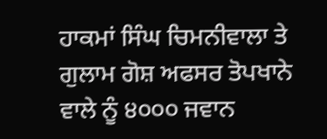ਹਾਕਮਾਂ ਸਿੰਘ ਚਿਮਨੀਵਾਲਾ ਤੇ ਗੁਲਾਮ ਗੋਸ਼ ਅਫਸਰ ਤੋਪਖਾਨੇ ਵਾਲੇ ਨੂੰ ੪੦੦੦ ਜਵਾਨ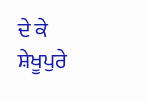ਦੇ ਕੇ ਸ਼ੇਖੂਪੁਰੇ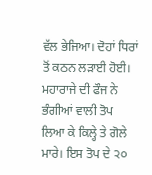ਵੱਲ ਭੇਜਿਆ। ਦੋਹਾਂ ਧਿਰਾਂ ਤੋਂ ਕਠਨ ਲੜਾਈ ਹੋਈ। ਮਹਾਰਾਜੇ ਦੀ ਫੌਜ ਨੇ ਭੰਗੀਆਂ ਵਾਲੀ ਤੋਪ ਲਿਆ ਕੇ ਕਿਲ੍ਹੇ ਤੇ ਗੋਲੇ ਮਾਰੇ। ਇਸ ਤੋਪ ਦੇ ੨੦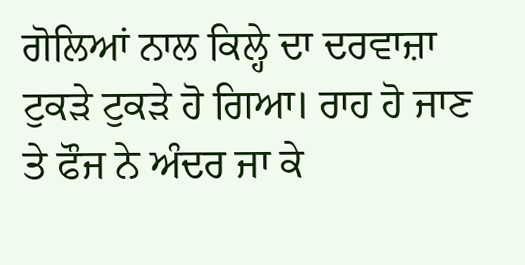ਗੋਲਿਆਂ ਨਾਲ ਕਿਲ੍ਹੇ ਦਾ ਦਰਵਾਜ਼ਾ ਟੁਕੜੇ ਟੁਕੜੇ ਹੋ ਗਿਆ। ਰਾਹ ਹੋ ਜਾਣ ਤੇ ਫੌਜ ਨੇ ਅੰਦਰ ਜਾ ਕੇ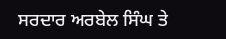ਸਰਦਾਰ ਅਰਬੇਲ ਸਿੰਘ ਤੇ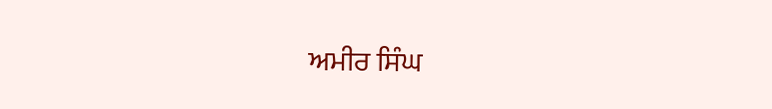ਅਮੀਰ ਸਿੰਘ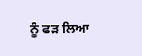ਨੂੰ ਫੜ ਲਿਆ